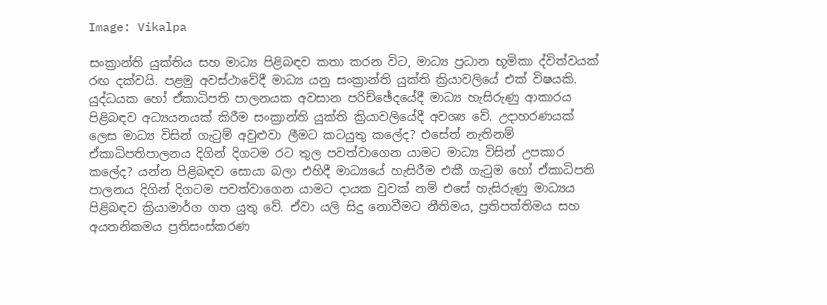Image: Vikalpa

සංක්‍රාන්ති යුක්තිය සහ මාධ්‍ය පිළිබඳව කතා කරන විට, මාධ්‍ය ප්‍රධාන භූමිකා ද්විත්වයක් රඟ දක්වයි. පළමු අවස්ථාවේදී මාධ්‍ය යනු සංක්‍රාන්ති යුක්ති ක්‍රියාවලියේ එක් විෂයකි. යුද්ධයක හෝ ඒකාධිපති පාලනයක අවසාන පරිච්ඡේදයේදී මාධ්‍ය හැසිරුණු ආකාරය පිළිබඳව අධ්‍යයනයක් කිරීම සංක්‍රාන්ති යුක්ති ක්‍රියාවලියේදී අවශ්‍ය වේ. උදාහරණයක් ලෙස මාධ්‍ය විසින් ගැටුම් අවුළුවා ලීමට කටයුතු කලේද? එසේත් නැතිනම් ඒකාධිපතිපාලනය දිගින් දිගටම රට තුල පවත්වාගෙන යාමට මාධ්‍ය විසින් උපකාර කලේද? යන්න පිළිබඳව සොයා බලා එහිදී මාධ්‍යයේ හැසිරීම එකී ගැටුම හෝ ඒකාධිපති පාලනය දිගින් දිගටම පවත්වාගෙන යාමට දායක වුවක් නම් එසේ හැසිරුණු මාධ්‍යය පිළිබඳව ක්‍රියාමාර්ග ගත යුතු වේ. ඒවා යලි සිදු නොවීමට නීතිමය, ප්‍රතිපත්තිමය සහ අයතනිකමය ප්‍රතිසංස්කරණ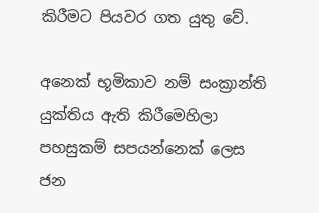කිරීමට පියවර ගත යුතු වේ.

අනෙක් භූමිකාව නම් සංක්‍රාන්ති යුක්තිය ඇති කිරීමෙහිලා පහසුකම් සපයන්නෙක් ලෙස ජන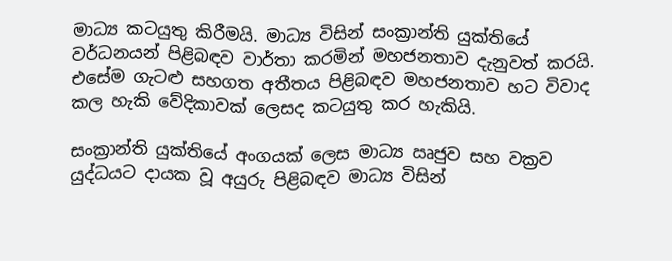මාධ්‍ය කටයුතු කිරීමයි. මාධ්‍ය විසින් සංක්‍රාන්ති යුක්තියේ වර්ධනයන් පිළිබඳව වාර්තා කරමින් මහජනතාව දැනුවත් කරයි. එසේම ගැටළු සහගත අතීතය පිළිබඳව මහජනතාව හට විවාද කල හැකි වේදිකාවක් ලෙසද කටයුතු කර හැකියි.

සංක්‍රාන්ති යුක්තියේ අංගයක් ලෙස මාධ්‍ය ඍජුව සහ වක්‍රව යුද්ධයට දායක වූ අයුරු පිළිබඳව මාධ්‍ය විසින්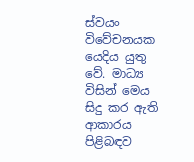ස්වයං විවේචනයක යෙදිය යුතු වේ. මාධ්‍ය විසින් මෙය සිදු කර ඇති ආකාරය පිළිබඳව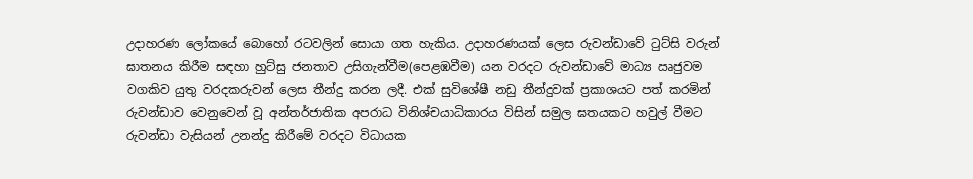උදාහරණ ලෝකයේ බොහෝ රටවලින් සොයා ගත හැකිය. උදාහරණයක් ලෙස රුවන්ඩාවේ ටුට්සි වරුන් ඝාතනය කිරීම සඳහා හුට්සු ජනතාව උසිගැන්වීම(පෙළඹවීම) යන වරදට රුවන්ඩාවේ මාධ්‍ය ඍජුවම වගකිව යුතු වරදකරුවන් ලෙස තීන්දු කරන ලදී. එක් සුවිශේෂී නඩු තීන්දුවක් ප්‍රකාශයට පත් කරමින් රුවන්ඩාව වෙනුවෙන් වූ අන්තර්ජාතික අපරාධ විනිශ්චයාධිකාරය විසින් සමුල ඝතයකට හවුල් වීමට රුවන්ඩා වැසියන් උනන්දු කිරීමේ වරදට විධායක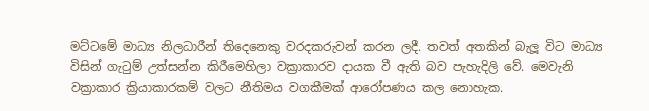මට්ටමේ මාධ්‍ය නිලධාරීන් තිදෙනෙකු වරදකරුවන් කරන ලදී. තවත් අතකින් බැලූ විට මාධ්‍ය විසින් ගැටුම් උත්සන්න කිරීමෙහිලා වක්‍රාකාරව දායක වී ඇති බව පැහැදිලි වේ. මෙවැනි වක්‍රාකාර ක්‍රියාකාරකම් වලට නීතිමය වගකීමක් ආරෝපණය කල නොහැක.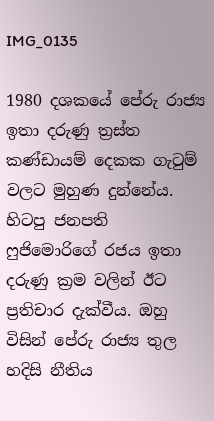IMG_0135

1980 දශකයේ පේරු රාජ්‍ය ඉතා දරුණු ත්‍රස්ත කණ්ඩායම් දෙකක ගැටුම් වලට මුහුණ දුන්නේය. හිටපු ජනපති ෆුජිමොරිගේ රජය ඉතා දරුණු ක්‍රම වලින් ඊට ප්‍රතිචාර දැක්වීය. ඔහු විසින් පේරු රාජ්‍ය තුල හදිසි නීතිය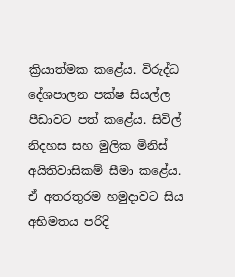ක්‍රියාත්මක කළේය. විරුද්ධ දේශපාලන පක්ෂ සියල්ල පීඩාවට පත් කළේය. සිවිල් නිදහස සහ මුලික මිනිස් අයිතිවාසිකම් සීමා කළේය. ඒ අතරතුරම හමුදාවට සිය අභිමතය පරිදි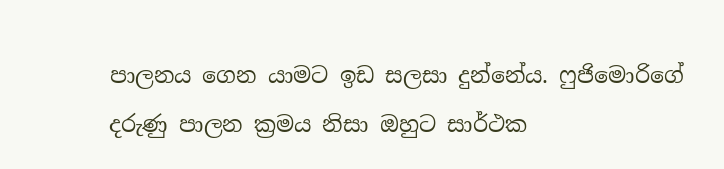පාලනය ගෙන යාමට ඉඩ සලසා දුන්නේය. ෆුජිමොරිගේ දරුණු පාලන ක්‍රමය නිසා ඔහුට සාර්ථක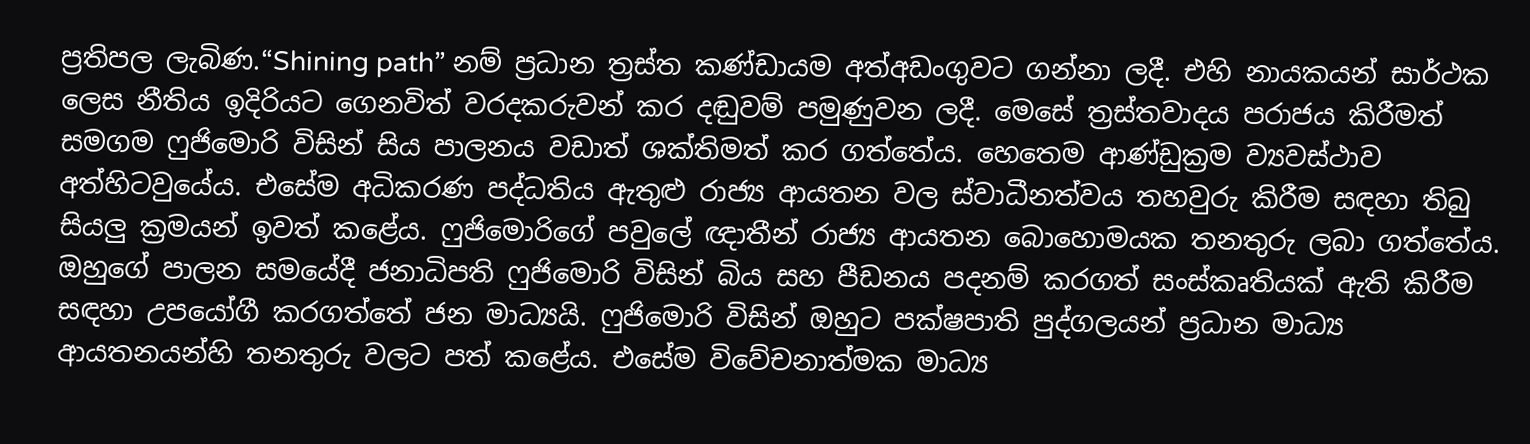ප්‍රතිපල ලැබිණ.“Shining path” නම් ප්‍රධාන ත්‍රස්ත කණ්ඩායම අත්අඩංගුවට ගන්නා ලදී. එහි නායකයන් සාර්ථක ලෙස නීතිය ඉදිරියට ගෙනවිත් වරදකරුවන් කර දඬුවම් පමුණුවන ලදී. මෙසේ ත්‍රස්තවාදය පරාජය කිරීමත් සමගම ෆුජිමොරි විසින් සිය පාලනය වඩාත් ශක්තිමත් කර ගත්තේය. හෙතෙම ආණ්ඩුක්‍රම ව්‍යවස්ථාව අත්හිටවුයේය. එසේම අධිකරණ පද්ධතිය ඇතුළු රාජ්‍ය ආයතන වල ස්වාධීනත්වය තහවුරු කිරීම සඳහා තිබු සියලු ක්‍රමයන් ඉවත් කළේය. ෆුජිමොරිගේ පවුලේ ඥාතීන් රාජ්‍ය ආයතන බොහොමයක තනතුරු ලබා ගත්තේය. ඔහුගේ පාලන සමයේදී ජනාධිපති ෆුජිමොරි විසින් බිය සහ පීඩනය පදනම් කරගත් සංස්කෘතියක් ඇති කිරීම සඳහා උපයෝගී කරගත්තේ ජන මාධ්‍යයි. ෆුජිමොරි විසින් ඔහුට පක්ෂපාති පුද්ගලයන් ප්‍රධාන මාධ්‍ය ආයතනයන්හි තනතුරු වලට පත් කළේය. එසේම විවේචනාත්මක මාධ්‍ය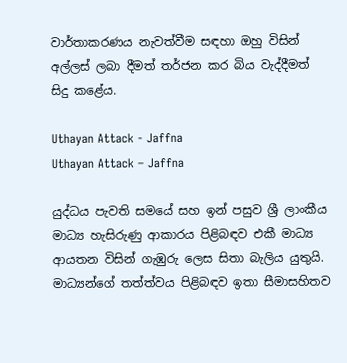වාර්තාකරණය නැවත්වීම සඳහා ඔහු විසින් අල්ලස් ලබා දීමත් තර්ජන කර බිය වැද්දීමත් සිදු කළේය.

Uthayan Attack - Jaffna
Uthayan Attack – Jaffna

යුද්ධය පැවති සමයේ සහ ඉන් පසුව ශ්‍රී ලාංකීය මාධ්‍ය හැසිරුණු ආකාරය පිළිබඳව එකී මාධ්‍ය ආයතන විසින් ගැඹුරු ලෙස සිතා බැලිය යුතුයි. මාධ්‍යන්ගේ තත්ත්වය පිළිබඳව ඉතා සීමාසහිතව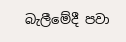බැලීමේදී පවා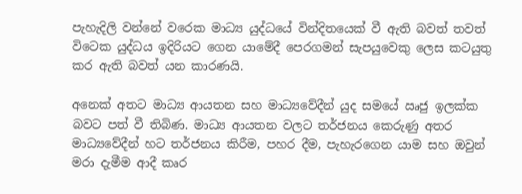පැහැදිලි වන්නේ වරෙක මාධ්‍ය යුද්ධයේ වින්දිතයෙක් වී ඇති බවත් තවත් විටෙක යුද්ධය ඉදිරියට ගෙන යාමේදී පෙරගමන් සැපයුවෙකු ලෙස කටයුතු කර ඇති බවත් යන කාරණයි.

අනෙක් අතට මාධ්‍ය ආයතන සහ මාධ්‍යවේදීන් යුද සමයේ ඍජු ඉලක්ක බවට පත් වී තිබිණ. මාධ්‍ය ආයතන වලට තර්ජනය කෙරුණු අතර මාධ්‍යවේදීන් හට තර්ජනය කිරීම, පහර දීම, පැහැරගෙන යාම සහ ඔවුන් මරා දැමීම ආදී කෘර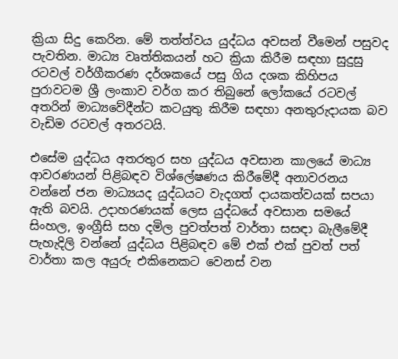ක්‍රියා සිදු කෙරින. මේ තත්ත්වය යුද්ධය අවසන් වීමෙන් පසුවද පැවතින. මාධ්‍ය වෘත්තිකයන් හට ක්‍රියා කිරීම සඳහා සුදුසු රටවල් වර්ගීකරණ දර්ශකයේ පසු ගිය දශක කිහිපය පුරාවටම ශ්‍රී ලංකාව වර්ග කර තිබුනේ ලෝකයේ රටවල් අතරින් මාධ්‍යවේදීන්ට කටයුතු කිරීම සඳහා අනතුරුදායක බව වැඩිම රටවල් අතරටයි.

එසේම යුද්ධය අතරතුර සහ යුද්ධය අවසාන කාලයේ මාධ්‍ය ආවරණයන් පිළිබඳව විශ්ලේෂණය කිරීමේදී අනාවරනය වන්නේ ජන මාධ්‍යයද යුද්ධයට වැදගත් දායකත්වයක් සපයා ඇති බවයි. උදාහරණයක් ලෙස යුද්ධයේ අවසාන සමයේ සිංහල, ඉංග්‍රීසි සහ දමිල පුවත්පත් වාර්තා සසඳා බැලීමේදී පැහැදිලි වන්නේ යුද්ධය පිළිබඳව මේ එක් එක් පුවත් පත් වාර්තා කල අයුරු එකිනෙකට වෙනස් වන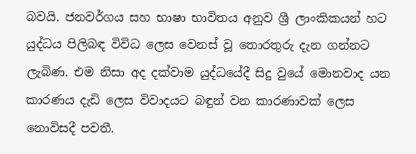බවයි. ජනවර්ගය සහ භාෂා භාවිතය අනුව ශ්‍රී ලාංකිකයන් හට යුද්ධය පිලිබඳ විවිධ ලෙස වෙනස් වූ තොරතුරු දැන ගන්නට ලැබිණ. එම නිසා අද දක්වාම යුද්ධයේදී සිදු වුයේ මොනවාද යන කාරණය දැඩි ලෙස විවාදයට බඳුන් වන කාරණාවක් ලෙස නොවිසදී පවතී.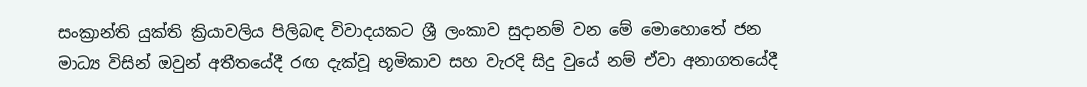සංක්‍රාන්ති යුක්ති ක්‍රියාවලිය පිලිබඳ විවාදයකට ශ්‍රී ලංකාව සුදානම් වන මේ මොහොතේ ජන මාධ්‍ය විසින් ඔවුන් අතීතයේදී රඟ දැක්වූ භූමිකාව සහ වැරදි සිදු වුයේ නම් ඒවා අනාගතයේදී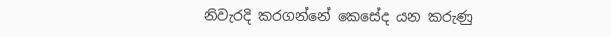නිවැරදි කරගන්නේ කෙසේද යන කරුණු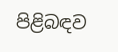පිළිබඳව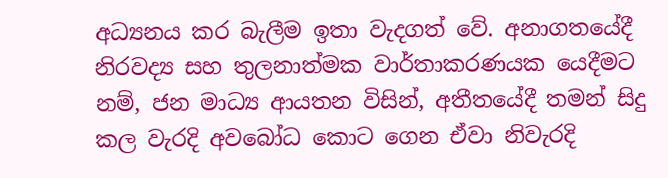අධ්‍යනය කර බැලීම ඉතා වැදගත් වේ. අනාගතයේදී නිරවද්‍ය සහ තුලනාත්මක වාර්තාකරණයක යෙදීමට නම්, ජන මාධ්‍ය ආයතන විසින්, අතීතයේදී තමන් සිදු කල වැරදි අවබෝධ කොට ගෙන ඒවා නිවැරදි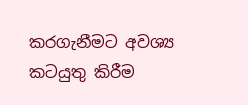කරගැනීමට අවශ්‍ය කටයුතු කිරීම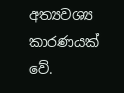අත්‍යවශ්‍ය කාරණයක් වේ.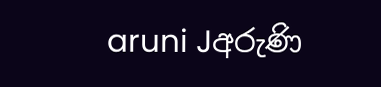aruni Jඅරුණි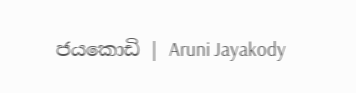ජයකොඩි | Aruni Jayakody